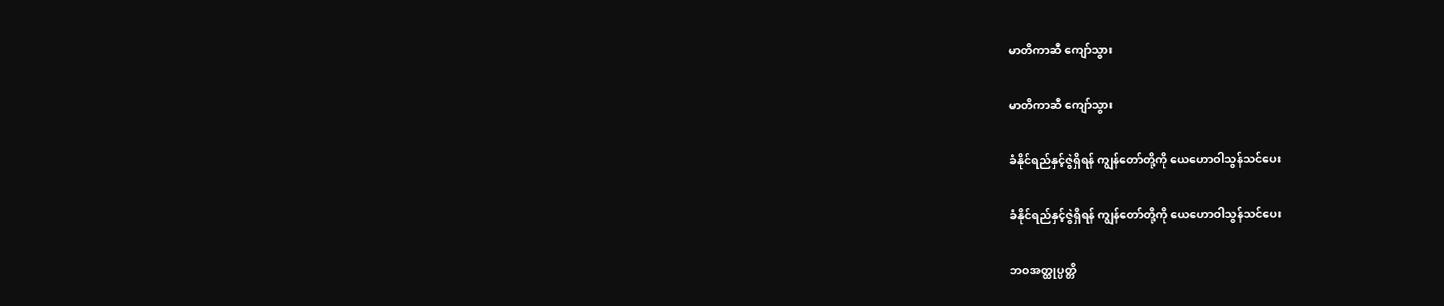မာတိကာဆီ ကျော်သွား

မာတိကာဆီ ကျော်သွား

ခံနိုင်ရည်နှင့်ဇွဲရှိရန် ကျွန်တော်တို့ကို ယေဟောဝါသွန်သင်ပေး

ခံနိုင်ရည်နှင့်ဇွဲရှိရန် ကျွန်တော်တို့ကို ယေဟောဝါသွန်သင်ပေး

ဘဝအတ္ထုပ္ပတ္တိ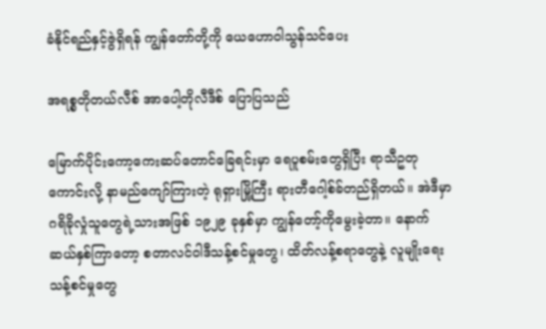ခံနိုင်ရည်နှင့်ဇွဲရှိရန် ကျွန်တော်တို့ကို ယေဟောဝါသွန်သင်ပေး

အရစ္စတိုတယ်လီစ် အာပေါ့တိုလီဒီစ် ပြောပြသည်

မြောက်ပိုင်းကော့ကေးဆပ်တောင်ခြေရင်းမှာ ရေပူစမ်းတွေရှိပြီး ရာသီဥတုကောင်းလို့ နာမည်ကျော်ကြားတဲ့ ရုရှားမြို့ကြီး ရားတီဂေါ့စ်ခ်တည်ရှိတယ်။ အဲဒီမှာ ဂရိခိုလှုံသူတွေရဲ့သားအဖြစ် ၁၉၂၉ ခုနှစ်မှာ ကျွန်တော့်ကိုမွေးခဲ့တာ။ နောက်ဆယ်နှစ်ကြာတော့ စတာလင်ဝါဒီသန့်စင်မှုတွေ၊ ထိတ်လန့်စရာတွေနဲ့ လူမျိုးရေးသန့်စင်မှုတွေ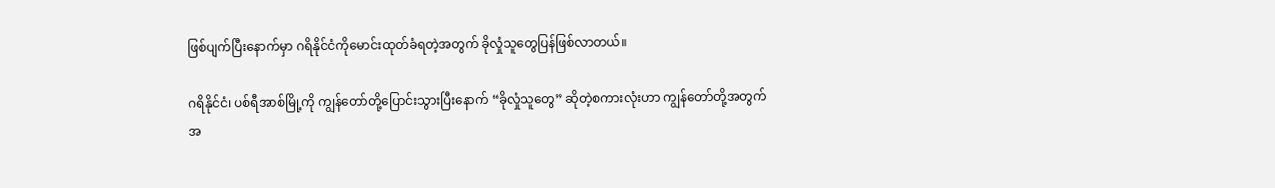ဖြစ်ပျက်ပြီးနောက်မှာ ဂရိနိုင်ငံကိုမောင်းထုတ်ခံရတဲ့အတွက် ခိုလှုံသူတွေပြန်ဖြစ်လာတယ်။

ဂရိနိုင်ငံ၊ ပစ်ရီအာစ်မြို့ကို ကျွန်တော်တို့ပြောင်းသွားပြီးနောက် “ခိုလှုံသူတွေ” ဆိုတဲ့စကားလုံးဟာ ကျွန်တော်တို့အတွက် အ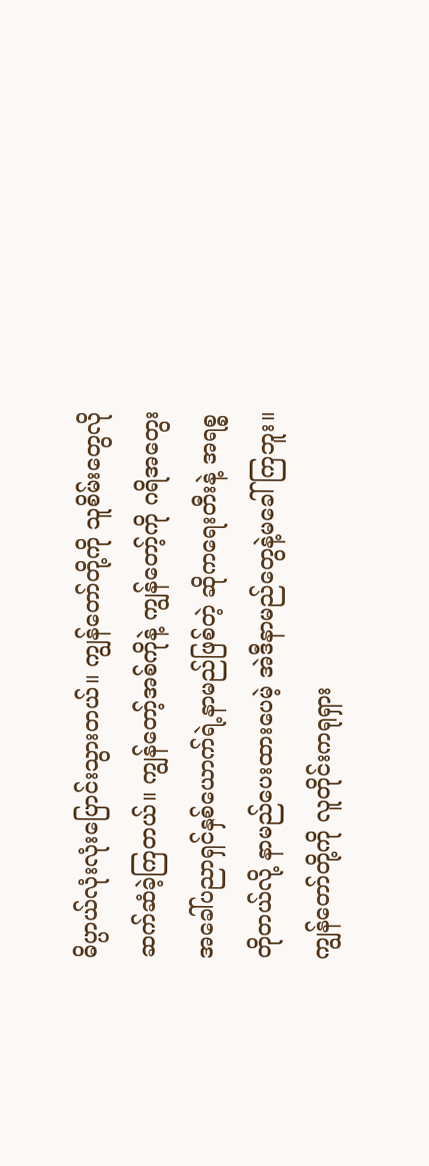ဓိပ္ပာယ်လုံးလုံးပြောင်းသွားတယ်။ ကျွန်တော်တို့ကို သူစိမ်းတွေလို ဆက်ဆံခဲ့ကြတယ်။ ကျွန်တော့်အစ်ကိုနဲ့ ကျွန်တော့်ကို ဂရိအတွေးအခေါ်ပညာရှင်နှစ်ယောက်ရဲ့နာမည်ဖြစ်တဲ့ ဆိုကရေးတီးနဲ့ အရစ္စတိုတယ်လို့ နာမည်ပေးထားပေမဲ့ အဲဒီနာမည်တွေနဲ့မခေါ်ကြဘူး။ ကျွန်တော်တို့ကို လူတိုင်းကရုရှား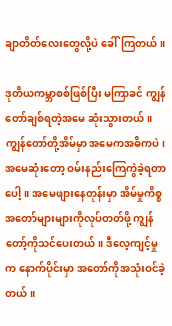ချာတိတ်လေးတွေလို့ပဲ ခေါ်ကြတယ်။

ဒုတိယကမ္ဘာစစ်ဖြစ်ပြီး မကြာခင် ကျွန်တော်ချစ်ရတဲ့အမေ ဆုံးသွားတယ်။ ကျွန်တော်တို့အိမ်မှာ အမေကအဓိကပဲ၊ အမေဆုံးတော့ ဝမ်းနည်းကြေကွဲခဲ့ရတာပေါ့။ အမေဖျားနေတုန်းမှာ အိမ်မှုကိစ္စအတော်များများကိုလုပ်တတ်ဖို့ ကျွန်တော့်ကိုသင်ပေးတယ်။ ဒီလေ့ကျင့်မှုက နောက်ပိုင်းမှာ အတော်ကိုအသုံးဝင်ခဲ့တယ်။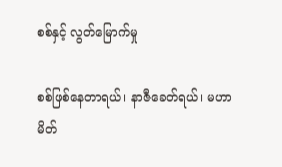စစ်နှင့် လွတ်မြောက်မှု

စစ်ဖြစ်နေတာရယ်၊ နာဇီခေတ်ရယ်၊ မဟာမိတ်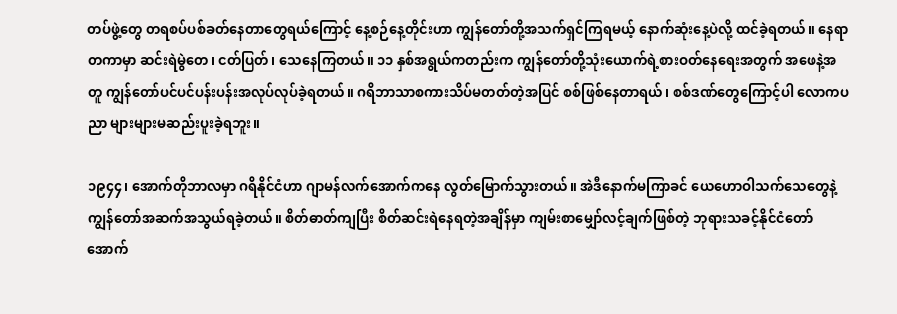တပ်ဖွဲ့တွေ တရစပ်ပစ်ခတ်နေတာတွေရယ်ကြောင့် နေ့စဉ်နေ့တိုင်းဟာ ကျွန်တော်တို့အသက်ရှင်ကြရမယ့် နောက်ဆုံးနေ့ပဲလို့ ထင်ခဲ့ရတယ်။ နေရာတကာမှာ ဆင်းရဲမွဲတေ၊ ငတ်ပြတ်၊ သေနေကြတယ်။ ၁၁ နှစ်အရွယ်ကတည်းက ကျွန်တော်တို့သုံးယောက်ရဲ့စားဝတ်နေရေးအတွက် အဖေနဲ့အတူ ကျွန်တော်ပင်ပင်ပန်းပန်းအလုပ်လုပ်ခဲ့ရတယ်။ ဂရိဘာသာစကားသိပ်မတတ်တဲ့အပြင် စစ်ဖြစ်နေတာရယ်၊ စစ်ဒဏ်တွေကြောင့်ပါ လောကပညာ များများမဆည်းပူးခဲ့ရဘူး။

၁၉၄၄၊ အောက်တိုဘာလမှာ ဂရိနိုင်ငံဟာ ဂျာမန်လက်အောက်ကနေ လွတ်မြောက်သွားတယ်။ အဲဒီနောက်မကြာခင် ယေဟောဝါသက်သေတွေနဲ့ ကျွန်တော်အဆက်အသွယ်ရခဲ့တယ်။ စိတ်ဓာတ်ကျပြီး စိတ်ဆင်းရဲနေရတဲ့အချိန်မှာ ကျမ်းစာမျှော်လင့်ချက်ဖြစ်တဲ့ ဘုရားသခင့်နိုင်ငံတော်အောက်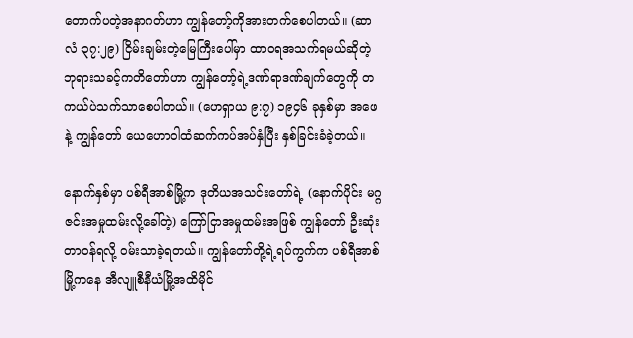တောက်ပတဲ့အနာဂတ်ဟာ ကျွန်တော့်ကိုအားတက်စေပါတယ်။ (ဆာလံ ၃၇:၂၉) ငြိမ်းချမ်းတဲ့မြေကြီးပေါ်မှာ ထာဝရအသက်ရမယ်ဆိုတဲ့ ဘုရားသခင့်ကတိတော်ဟာ ကျွန်တော့်ရဲ့ဒဏ်ရာဒဏ်ချက်တွေကို တကယ်ပဲသက်သာစေပါတယ်။ (ဟေရှာယ ၉:၇) ၁၉၄၆ ခုနှစ်မှာ အဖေနဲ့ ကျွန်တော် ယေဟောဝါထံဆက်ကပ်အပ်နှံပြီး နှစ်ခြင်းခံခဲ့တယ်။

နောက်နှစ်မှာ ပစ်ရီအာစ်မြို့က ဒုတိယအသင်းတော်ရဲ့ (နောက်ပိုင်း မဂ္ဂဇင်းအမှုထမ်းလို့ခေါ်တဲ့) ကြော်ငြာအမှုထမ်းအဖြစ် ကျွန်တော် ဦးဆုံးတာဝန်ရလို့ ဝမ်းသာခဲ့ရတယ်။ ကျွန်တော်တို့ရဲ့ရပ်ကွက်က ပစ်ရီအာစ်မြို့ကနေ အီလျူစီနီယံမြို့အထိမိုင်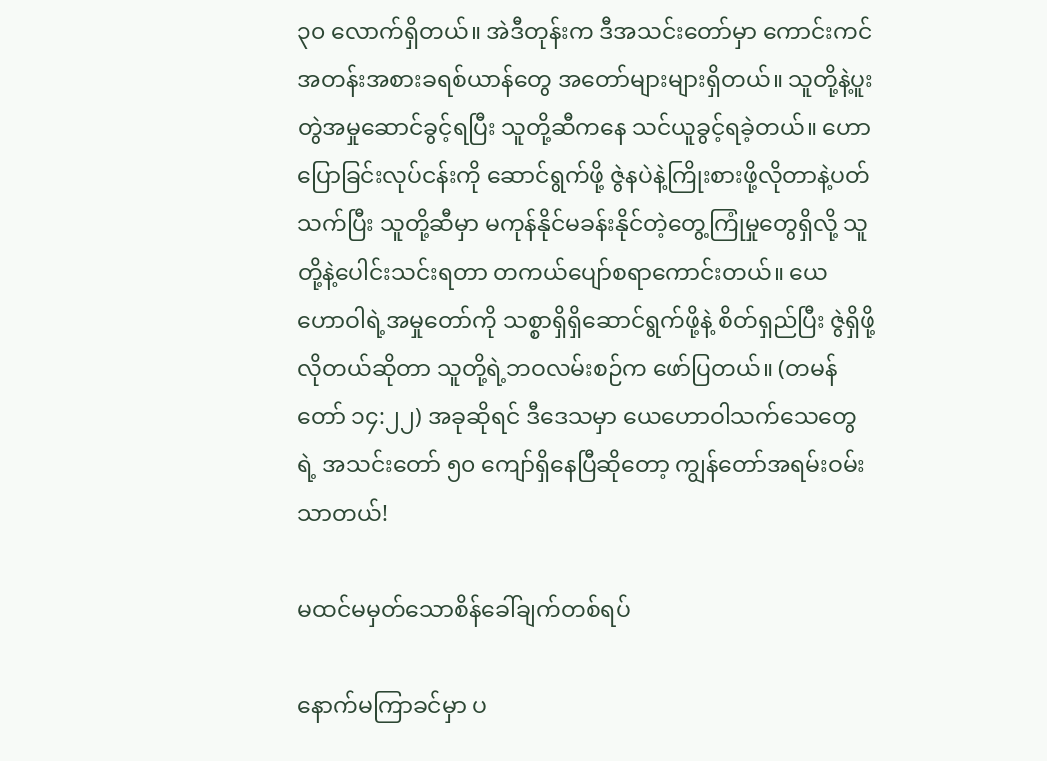၃၀ လောက်ရှိတယ်။ အဲဒီတုန်းက ဒီအသင်းတော်မှာ ကောင်းကင်အတန်းအစားခရစ်ယာန်တွေ အတော်များများရှိတယ်။ သူတို့နဲ့ပူးတွဲအမှုဆောင်ခွင့်ရပြီး သူတို့ဆီကနေ သင်ယူခွင့်ရခဲ့တယ်။ ဟောပြောခြင်းလုပ်ငန်းကို ဆောင်ရွက်ဖို့ ဇွဲနပဲနဲ့ကြိုးစားဖို့လိုတာနဲ့ပတ်သက်ပြီး သူတို့ဆီမှာ မကုန်နိုင်မခန်းနိုင်တဲ့တွေ့ကြုံမှုတွေရှိလို့ သူတို့နဲ့ပေါင်းသင်းရတာ တကယ်ပျော်စရာကောင်းတယ်။ ယေဟောဝါရဲ့အမှုတော်ကို သစ္စာရှိရှိဆောင်ရွက်ဖို့နဲ့ စိတ်ရှည်ပြီး ဇွဲရှိဖို့လိုတယ်ဆိုတာ သူတို့ရဲ့ဘဝလမ်းစဉ်က ဖော်ပြတယ်။ (တမန်တော် ၁၄:၂၂) အခုဆိုရင် ဒီဒေသမှာ ယေဟောဝါသက်သေတွေရဲ့ အသင်းတော် ၅၀ ကျော်ရှိနေပြီဆိုတော့ ကျွန်တော်အရမ်းဝမ်းသာတယ်!

မထင်မမှတ်သောစိန်ခေါ်ချက်တစ်ရပ်

နောက်မကြာခင်မှာ ပ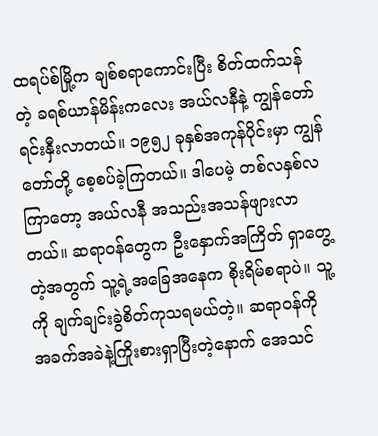ထရပ်စ်မြို့က ချစ်စရာကောင်းပြီး စိတ်ထက်သန်တဲ့ ခရစ်ယာန်မိန်းကလေး အယ်လနီနဲ့ ကျွန်တော်ရင်းနှီးလာတယ်။ ၁၉၅၂ ခုနှစ်အကုန်ပိုင်းမှာ ကျွန်တော်တို့ စေ့စပ်ခဲ့ကြတယ်။ ဒါပေမဲ့ တစ်လနှစ်လကြာတော့ အယ်လနီ အသည်းအသန်ဖျားလာတယ်။ ဆရာဝန်တွေက ဦးနှောက်အကြိတ် ရှာတွေ့တဲ့အတွက် သူ့ရဲ့အခြေအနေက စိုးရိမ်စရာပဲ။ သူ့ကို ချက်ချင်းခွဲစိတ်ကုသရမယ်တဲ့။ ဆရာဝန်ကို အခက်အခဲနဲ့ကြိုးစားရှာပြီးတဲ့နောက် အေသင်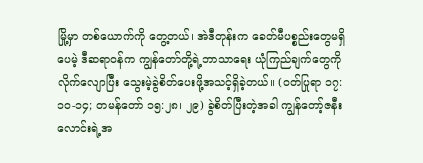မြို့မှာ တစ်ယောက်ကို တွေ့တယ်၊ အဲဒီတုန်းက ခေတ်မီပစ္စည်းတွေမရှိပေမဲ့ ဒီဆရာဝန်က ကျွန်တော်တို့ရဲ့ဘာသာရေး ယုံကြည်ချက်တွေကို လိုက်လျောပြီး သွေးမဲ့ခွဲစိတ်ပေးဖို့အသင့်ရှိခဲ့တယ်။ (ဝတ်ပြုရာ ၁၇:၁၀-၁၄; တမန်တော် ၁၅:၂၈၊ ၂၉) ခွဲစိတ်ပြီးတဲ့အခါ ကျွန်တော့်ဇနီးလောင်းရဲ့အ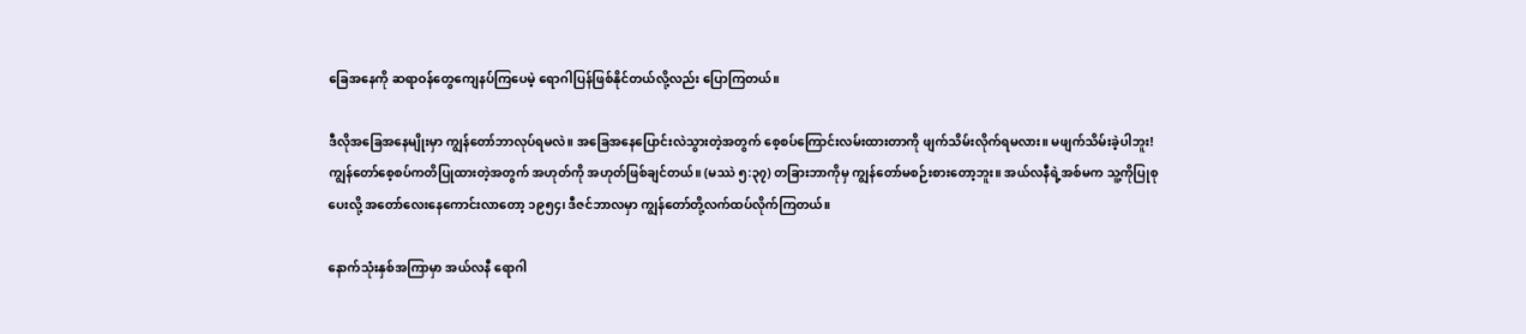ခြေအနေကို ဆရာဝန်တွေကျေနပ်ကြပေမဲ့ ရောဂါပြန်ဖြစ်နိုင်တယ်လို့လည်း ပြောကြတယ်။

ဒီလိုအခြေအနေမျိုးမှာ ကျွန်တော်ဘာလုပ်ရမလဲ။ အခြေအနေပြောင်းလဲသွားတဲ့အတွက် စေ့စပ်ကြောင်းလမ်းထားတာကို ဖျက်သိမ်းလိုက်ရမလား။ မဖျက်သိမ်းခဲ့ပါဘူး! ကျွန်တော်စေ့စပ်ကတိပြုထားတဲ့အတွက် အဟုတ်ကို အဟုတ်ဖြစ်ချင်တယ်။ (မဿဲ ၅:၃၇) တခြားဘာကိုမှ ကျွန်တော်မစဉ်းစားတော့ဘူး။ အယ်လနီရဲ့အစ်မက သူ့ကိုပြုစုပေးလို့ အတော်လေးနေကောင်းလာတော့ ၁၉၅၄၊ ဒီဇင်ဘာလမှာ ကျွန်တော်တို့လက်ထပ်လိုက်ကြတယ်။

နောက်သုံးနှစ်အကြာမှာ အယ်လနီ ရောဂါ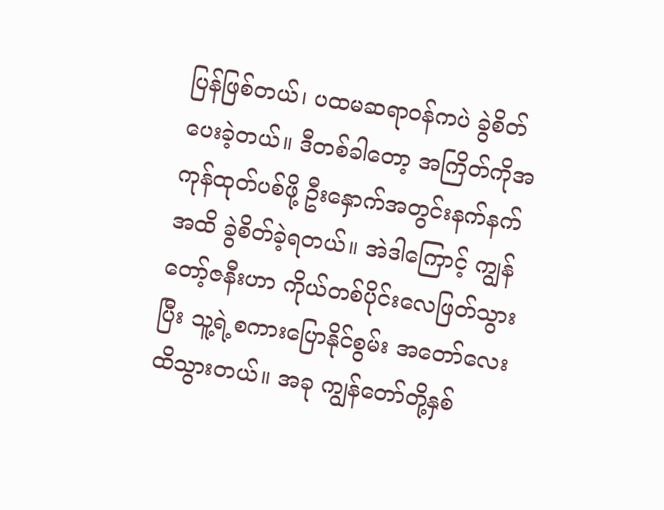ပြန်ဖြစ်တယ်၊ ပထမဆရာဝန်ကပဲ ခွဲစိတ်ပေးခဲ့တယ်။ ဒီတစ်ခါတော့ အကြိတ်ကိုအကုန်ထုတ်ပစ်ဖို့ ဦးနှောက်အတွင်းနက်နက်အထိ ခွဲစိတ်ခဲ့ရတယ်။ အဲဒါကြောင့် ကျွန်တော့်ဇနီးဟာ ကိုယ်တစ်ပိုင်းလေဖြတ်သွားပြီး သူ့ရဲ့စကားပြောနိုင်စွမ်း အတော်လေးထိသွားတယ်။ အခု ကျွန်တော်တို့နှစ်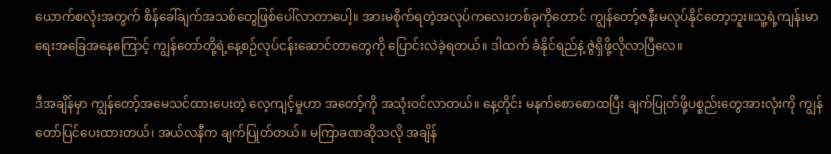ယောက်စလုံးအတွက် စိန်ခေါ်ချက်အသစ်တွေဖြစ်ပေါ်လာတာပေါ့။ အားမစိုက်ရတဲ့အလုပ်ကလေးတစ်ခုကိုတောင် ကျွန်တော့်ဇနီးမလုပ်နိုင်တော့ဘူး။သူ့ရဲ့ကျန်းမာရေးအခြေအနေကြောင့် ကျွန်တော်တို့ရဲ့နေ့စဉ်လုပ်ငန်းဆောင်တာတွေကို ပြောင်းလဲခဲ့ရတယ်။ ဒါထက် ခံနိုင်ရည်နဲ့ ဇွဲရှိဖို့လိုလာပြီလေ။

ဒီအချိန်မှာ ကျွန်တော့်အမေသင်ထားပေးတဲ့ လေ့ကျင့်မှုဟာ အတော့်ကို အသုံးဝင်လာတယ်။ နေ့တိုင်း မနက်စောစောထပြီး ချက်ပြုတ်ဖို့ပစ္စည်းတွေအားလုံးကို ကျွန်တော်ပြင်ပေးထားတယ်၊ အယ်လနီက ချက်ပြုတ်တယ်။ မကြာခဏဆိုသလို အချိန်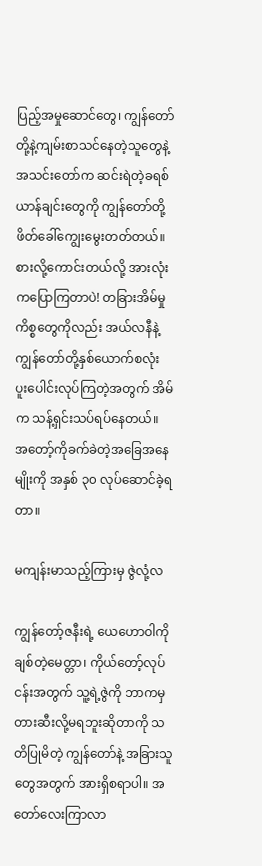ပြည့်အမှုဆောင်တွေ၊ ကျွန်တော်တို့နဲ့ကျမ်းစာသင်နေတဲ့သူတွေနဲ့ အသင်းတော်က ဆင်းရဲတဲ့ခရစ်ယာန်ချင်းတွေကို ကျွန်တော်တို့ဖိတ်ခေါ်ကျွေးမွေးတတ်တယ်။ စားလို့ကောင်းတယ်လို့ အားလုံးကပြောကြတာပဲ! တခြားအိမ်မှုကိစ္စတွေကိုလည်း အယ်လနီနဲ့ကျွန်တော်တို့နှစ်ယောက်စလုံး ပူးပေါင်းလုပ်ကြတဲ့အတွက် အိမ်က သန့်ရှင်းသပ်ရပ်နေတယ်။ အတော့်ကိုခက်ခဲတဲ့အခြေအနေမျိုးကို အနှစ် ၃၀ လုပ်ဆောင်ခဲ့ရတာ။

မကျန်းမာသည့်ကြားမှ ဇွဲလုံ့လ

ကျွန်တော့်ဇနီးရဲ့ ယေဟောဝါကိုချစ်တဲ့မေတ္တာ၊ ကိုယ်တော့်လုပ်ငန်းအတွက် သူ့ရဲ့ဇွဲကို ဘာကမှတားဆီးလို့မရဘူးဆိုတာကို သတိပြုမိတဲ့ ကျွန်တော်နဲ့ အခြားသူတွေအတွက် အားရှိစရာပါ။ အတော်လေးကြာလာ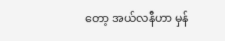တော့ အယ်လနီဟာ မှန်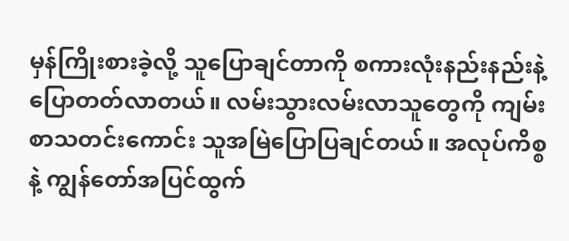မှန်ကြိုးစားခဲ့လို့ သူပြောချင်တာကို စကားလုံးနည်းနည်းနဲ့ ပြောတတ်လာတယ်။ လမ်းသွားလမ်းလာသူတွေကို ကျမ်းစာသတင်းကောင်း သူအမြဲပြောပြချင်တယ်။ အလုပ်ကိစ္စနဲ့ ကျွန်တော်အပြင်ထွက်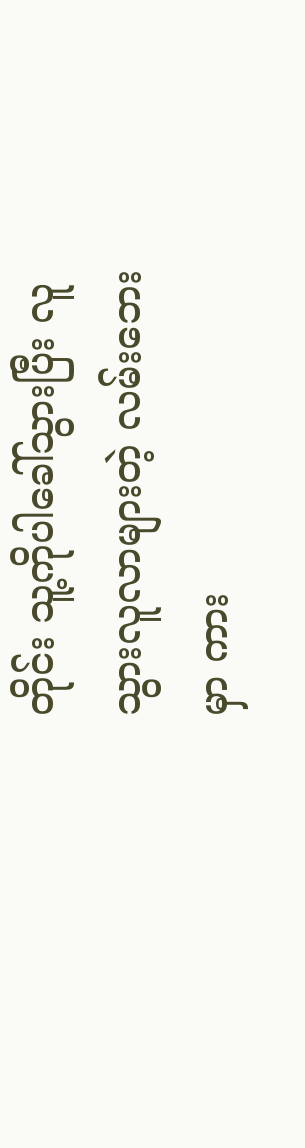တိုင်း သူ့ကိုပါခေါ်သွားပြီး လူသွားလူလာများတဲ့ လမ်းဘေးမှာ ကား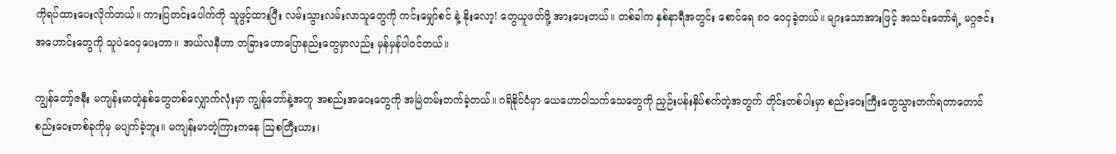ကိုရပ်ထားပေးလိုက်တယ်။ ကားပြတင်းပေါက်ကို သူဖွင့်ထားပြီး လမ်းသွားလမ်းလာသူတွေကို ကင်းမျှော်စင် နဲ့ နိုးလော့! တွေယူဖတ်ဖို့ အားပေးတယ်။ တစ်ခါက နှစ်နာရီအတွင်း စောင်ရေ ၈၀ ဝေငှခဲ့တယ်။ များသောအားဖြင့် အသင်းတော်ရဲ့ မဂ္ဂဇင်းအဟောင်းတွေကို သူပဲဝေငှပေးတာ။ အယ်လနီဟာ တခြားဟောပြောနည်းတွေမှာလည်း မှန်မှန်ပါဝင်တယ်။

ကျွန်တော့်ဇနီး မကျန်းမာတဲ့နှစ်တွေတစ်လျှောက်လုံးမှာ ကျွန်တော်နဲ့အတူ အစည်းအဝေးတွေကို အမြဲတမ်းတက်ခဲ့တယ်။ ဂရိနိုင်ငံမှာ ယေဟောဝါသက်သေတွေကို ညှဉ်းပန်းနှိပ်စက်တဲ့အတွက် တိုင်းတစ်ပါးမှာ စည်းဝေးကြီးတွေသွားတက်ရတာတောင် စည်းဝေးတစ်ခုကိုမှ မပျက်ခဲ့ဘူး။ မကျန်းမာတဲ့ကြားကနေ ဩစတြီးယား၊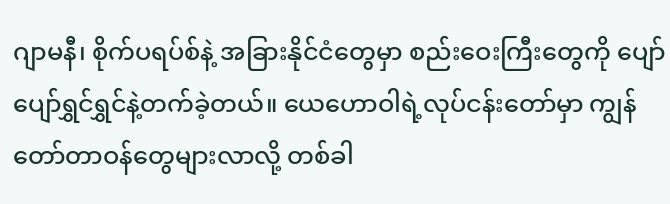ဂျာမနီ၊ စိုက်ပရပ်စ်နဲ့ အခြားနိုင်ငံတွေမှာ စည်းဝေးကြီးတွေကို ပျော်ပျော်ရွှင်ရွှင်နဲ့တက်ခဲ့တယ်။ ယေဟောဝါရဲ့လုပ်ငန်းတော်မှာ ကျွန်တော်တာဝန်တွေများလာလို့ တစ်ခါ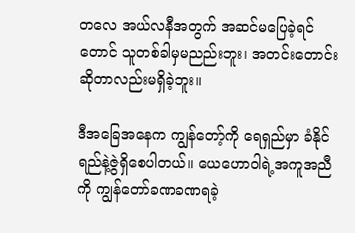တလေ အယ်လနီအတွက် အဆင်မပြေခဲ့ရင်တောင် သူတစ်ခါမှမညည်းဘူး၊ အတင်းတောင်းဆိုတာလည်းမရှိခဲ့ဘူး။

ဒီအခြေအနေက ကျွန်တော့်ကို ရေရှည်မှာ ခံနိုင်ရည်နဲ့ဇွဲရှိစေပါတယ်။ ယေဟောဝါရဲ့အကူအညီကို ကျွန်တော်ခဏခဏရခဲ့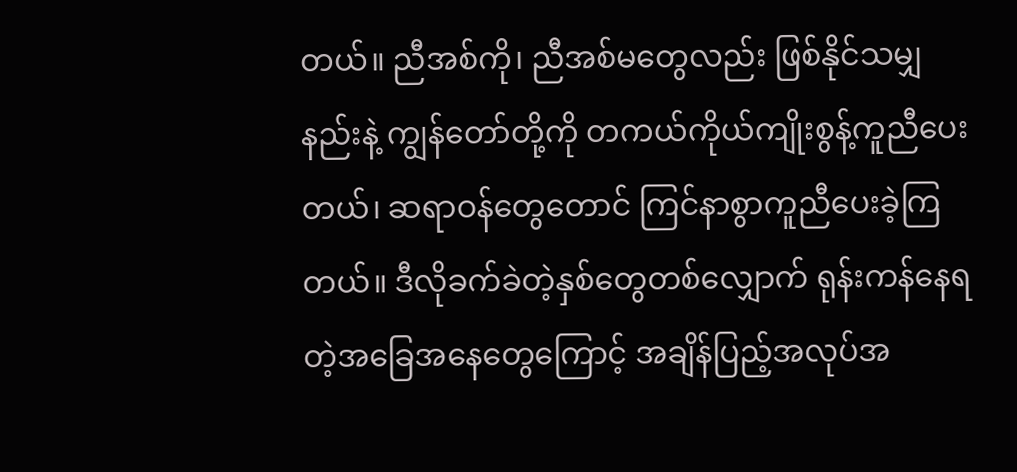တယ်။ ညီအစ်ကို၊ ညီအစ်မတွေလည်း ဖြစ်နိုင်သမျှနည်းနဲ့ ကျွန်တော်တို့ကို တကယ်ကိုယ်ကျိုးစွန့်ကူညီပေးတယ်၊ ဆရာဝန်တွေတောင် ကြင်နာစွာကူညီပေးခဲ့ကြတယ်။ ဒီလိုခက်ခဲတဲ့နှစ်တွေတစ်လျှောက် ရုန်းကန်နေရတဲ့အခြေအနေတွေကြောင့် အချိန်ပြည့်အလုပ်အ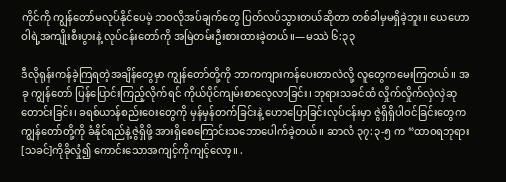ကိုင်ကို ကျွန်တော်မလုပ်နိုင်ပေမဲ့ ဘဝလိုအပ်ချက်တွေ ပြတ်လပ်သွားတယ်ဆိုတာ တစ်ခါမှမရှိခဲ့ဘူး။ ယေဟောဝါရဲ့အကျိုးစီးပွားနဲ့ လုပ်ငန်းတော်ကို အမြဲတမ်းဦးစားထားခဲ့တယ်။—မဿဲ ၆:၃၃

ဒီလိုရုန်းကန်ခဲ့ကြရတဲ့အချိန်တွေမှာ ကျွန်တော်တို့ကို ဘာကကျားကန်ပေးတာလဲလို့ လူတွေကမေးကြတယ်။ အခု ကျွန်တော် ပြန်ပြောင်းကြည့်လိုက်ရင် ကိုယ်ပိုင်ကျမ်းစာလေ့လာခြင်း၊ ဘုရားသခင်ထံ လှိုက်လှိုက်လှဲလှဲဆုတောင်းခြင်း၊ ခရစ်ယာန်စည်းဝေးတွေကို မှန်မှန်တက်ခြင်းနဲ့ ဟောပြောခြင်းလုပ်ငန်းမှာ ဇွဲရှိရှိပါဝင်ခြင်းတွေက ကျွန်တော်တို့ကို ခံနိုင်ရည်နဲ့ဇွဲရှိဖို့ အားရှိစေကြောင်းသဘောပေါက်ခဲ့တယ်။ ဆာလံ ၃၇:၃-၅ က “ထာဝရဘုရား[သခင်]ကိုခိုလှုံ၍ ကောင်းသောအကျင့်ကိုကျင့်လော့။ .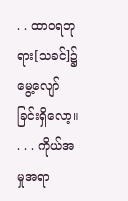. . ထာဝရဘုရား[သခင်]၌ မွေ့လျော်ခြင်းရှိလော့။ . . . ကိုယ်အမှုအရာ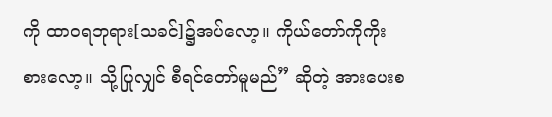ကို ထာဝရဘုရား[သခင်]၌အပ်လော့။ ကိုယ်တော်ကိုကိုးစားလော့။ သို့ပြုလျှင် စီရင်တော်မူမည်” ဆိုတဲ့ အားပေးစ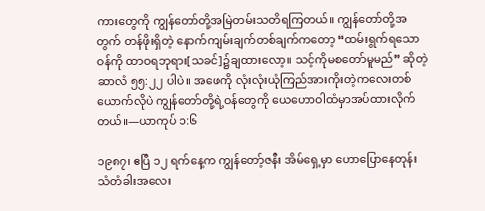ကားတွေကို ကျွန်တော်တို့အမြဲတမ်းသတိရကြတယ်။ ကျွန်တော်တို့အတွက် တန်ဖိုးရှိတဲ့ နောက်ကျမ်းချက်တစ်ချက်ကတော့ “ထမ်းရွက်ရသောဝန်ကို ထာဝရဘုရား[သခင်]၌ချထားလော့။ သင့်ကိုမစတော်မူမည်” ဆိုတဲ့ ဆာလံ ၅၅:၂၂ ပါပဲ။ အဖေကို လုံးလုံးယုံကြည်အားကိုးတဲ့ကလေးတစ်ယောက်လိုပဲ ကျွန်တော်တို့ရဲ့ဝန်တွေကို ယေဟောဝါထံမှာအပ်ထားလိုက်တယ်။—ယာကုပ် ၁:၆

၁၉၈၇၊ ဧပြီ ၁၂ ရက်နေ့က ကျွန်တော့်ဇနီး အိမ်ရှေ့မှာ ဟောပြောနေတုန်း သံတံခါးအလေး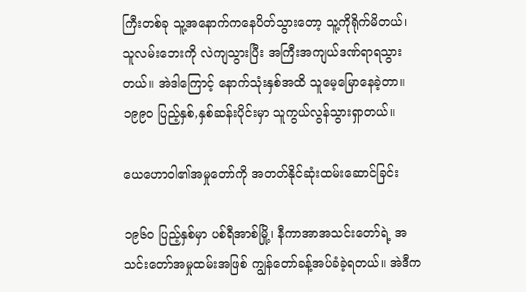ကြီးတစ်ခု သူ့အနောက်ကနေပိတ်သွားတော့ သူ့ကိုရိုက်မိတယ်၊ သူလမ်းဘေးကို လဲကျသွားပြီး အကြီးအကျယ်ဒဏ်ရာရသွားတယ်။ အဲဒါကြောင့် နောက်သုံးနှစ်အထိ သူမေ့မြောနေခဲ့တာ။ ၁၉၉၀ ပြည့်နှစ်,နှစ်ဆန်းပိုင်းမှာ သူကွယ်လွန်သွားရှာတယ်။

ယေဟောဝါ၏အမှုတော်ကို အတတ်နိုင်ဆုံးထမ်းဆောင်ခြင်း

၁၉၆၀ ပြည့်နှစ်မှာ ပစ်ရီအာစ်မြို့၊ နီကာအာအသင်းတော်ရဲ့ အသင်းတော်အမှုထမ်းအဖြစ် ကျွန်တော်ခန့်အပ်ခံခဲ့ရတယ်။ အဲဒီက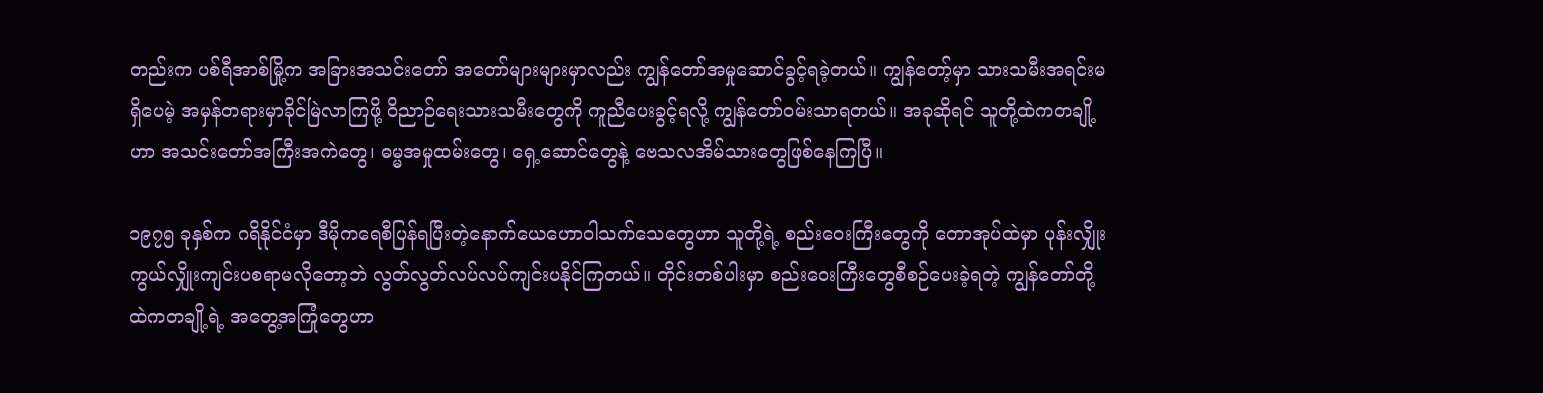တည်းက ပစ်ရီအာစ်မြို့က အခြားအသင်းတော် အတော်များများမှာလည်း ကျွန်တော်အမှုဆောင်ခွင့်ရခဲ့တယ်။ ကျွန်တော့်မှာ သားသမီးအရင်းမရှိပေမဲ့ အမှန်တရားမှာခိုင်မြဲလာကြဖို့ ဝိညာဉ်ရေးသားသမီးတွေကို ကူညီပေးခွင့်ရလို့ ကျွန်တော်ဝမ်းသာရတယ်။ အခုဆိုရင် သူတို့ထဲကတချို့ဟာ အသင်းတော်အကြီးအကဲတွေ၊ ဓမ္မအမှုထမ်းတွေ၊ ရှေ့ဆောင်တွေနဲ့ ဗေသလအိမ်သားတွေဖြစ်နေကြပြီ။

၁၉၇၅ ခုနှစ်က ဂရိနိုင်ငံမှာ ဒီမိုကရေစီပြန်ရပြီးတဲ့နောက်ယေဟောဝါသက်သေတွေဟာ သူတို့ရဲ့ စည်းဝေးကြီးတွေကို တောအုပ်ထဲမှာ ပုန်းလျှိုးကွယ်လျှိုးကျင်းပစရာမလိုတော့ဘဲ လွတ်လွတ်လပ်လပ်ကျင်းပနိုင်ကြတယ်။ တိုင်းတစ်ပါးမှာ စည်းဝေးကြီးတွေစီစဉ်ပေးခဲ့ရတဲ့ ကျွန်တော်တို့ထဲကတချို့ရဲ့ အတွေ့အကြုံတွေဟာ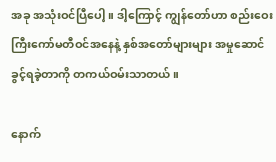အခု အသုံးဝင်ပြီပေါ့။ ဒါ့ကြောင့် ကျွန်တော်ဟာ စည်းဝေးကြီးကော်မတီဝင်အနေနဲ့ နှစ်အတော်များများ အမှုဆောင်ခွင့်ရခဲ့တာကို တကယ်ဝမ်းသာတယ်။

နောက်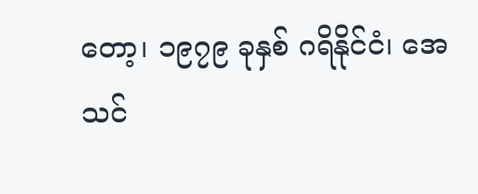တော့၊ ၁၉၇၉ ခုနှစ် ဂရိနိုင်ငံ၊ အေသင်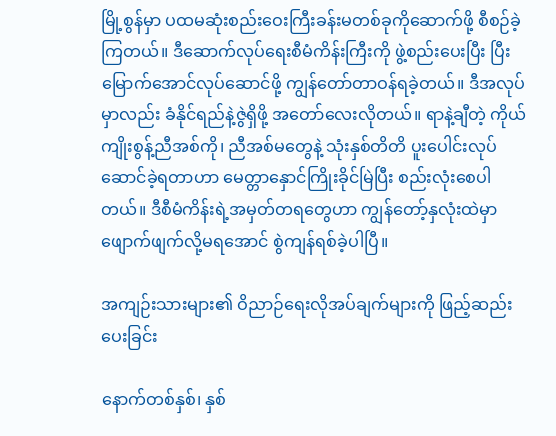မြို့စွန်မှာ ပထမဆုံးစည်းဝေးကြီးခန်းမတစ်ခုကိုဆောက်ဖို့ စီစဉ်ခဲ့ကြတယ်။ ဒီဆောက်လုပ်ရေးစီမံကိန်းကြီးကို ဖွဲ့စည်းပေးပြီး ပြီးမြောက်အောင်လုပ်ဆောင်ဖို့ ကျွန်တော်တာဝန်ရခဲ့တယ်။ ဒီအလုပ်မှာလည်း ခံနိုင်ရည်နဲ့ဇွဲရှိဖို့ အတော်လေးလိုတယ်။ ရာနဲ့ချီတဲ့ ကိုယ်ကျိုးစွန့်ညီအစ်ကို၊ ညီအစ်မတွေနဲ့ သုံးနှစ်တိတိ ပူးပေါင်းလုပ်ဆောင်ခဲ့ရတာဟာ မေတ္တာနှောင်ကြိုးခိုင်မြဲပြီး စည်းလုံးစေပါတယ်။ ဒီစီမံကိန်းရဲ့အမှတ်တရတွေဟာ ကျွန်တော့်နှလုံးထဲမှာ ဖျောက်ဖျက်လို့မရအောင် စွဲကျန်ရစ်ခဲ့ပါပြီ။

အကျဉ်းသားများ၏ ဝိညာဉ်ရေးလိုအပ်ချက်များကို ဖြည့်ဆည်းပေးခြင်း

နောက်တစ်နှစ်၊ နှစ်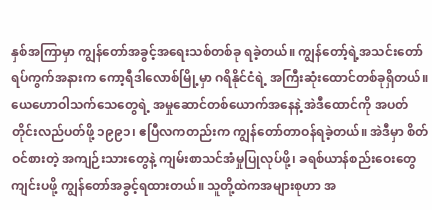နှစ်အကြာမှာ ကျွန်တော်အခွင့်အရေးသစ်တစ်ခု ရခဲ့တယ်။ ကျွန်တော့်ရဲ့အသင်းတော်ရပ်ကွက်အနားက ကော့ရီဒါလောစ်မြို့မှာ ဂရိနိုင်ငံရဲ့ အကြီးဆုံးထောင်တစ်ခုရှိတယ်။ ယေဟောဝါသက်သေတွေရဲ့ အမှုဆောင်တစ်ယောက်အနေနဲ့ အဲဒီထောင်ကို အပတ်တိုင်းလည်ပတ်ဖို့ ၁၉၉၁၊ ဧပြီလကတည်းက ကျွန်တော်တာဝန်ရခဲ့တယ်။ အဲဒီမှာ စိတ်ဝင်စားတဲ့ အကျဉ်းသားတွေနဲ့ ကျမ်းစာသင်အံမှုပြုလုပ်ဖို့၊ ခရစ်ယာန်စည်းဝေးတွေကျင်းပဖို့ ကျွန်တော်အခွင့်ရထားတယ်။ သူတို့ထဲကအများစုဟာ အ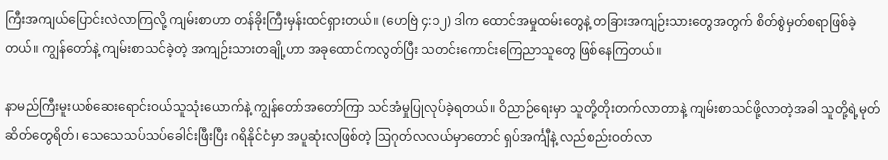ကြီးအကျယ်ပြောင်းလဲလာကြလို့ ကျမ်းစာဟာ တန်ခိုးကြီးမှန်းထင်ရှားတယ်။ (ဟေဗြဲ ၄:၁၂) ဒါက ထောင်အမှုထမ်းတွေနဲ့ တခြားအကျဉ်းသားတွေအတွက် စိတ်စွဲမှတ်စရာဖြစ်ခဲ့တယ်။ ကျွန်တော်နဲ့ ကျမ်းစာသင်ခဲ့တဲ့ အကျဉ်းသားတချို့ဟာ အခုထောင်ကလွတ်ပြီး သတင်းကောင်းကြေညာသူတွေ ဖြစ်နေကြတယ်။

နာမည်ကြီးမူးယစ်ဆေးရောင်းဝယ်သူသုံးယောက်နဲ့ ကျွန်တော်အတော်ကြာ သင်အံမှုပြုလုပ်ခဲ့ရတယ်။ ဝိညာဉ်ရေးမှာ သူတို့တိုးတက်လာတာနဲ့ ကျမ်းစာသင်ဖို့လာတဲ့အခါ သူတို့ရဲ့မုတ်ဆိတ်တွေရိတ်၊ သေသေသပ်သပ်ခေါင်းဖြီးပြီး ဂရိနိုင်ငံမှာ အပူဆုံးလဖြစ်တဲ့ ဩဂုတ်လလယ်မှာတောင် ရှပ်အင်္ကျီနဲ့ လည်စည်းဝတ်လာ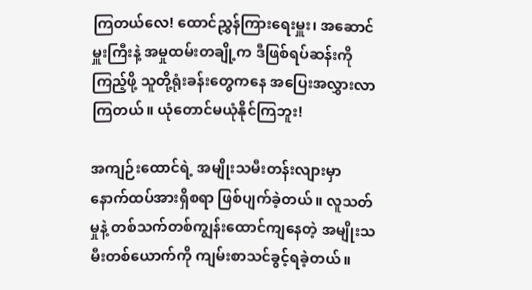ကြတယ်လေ! ထောင်ညွှန်ကြားရေးမှူး၊ အဆောင်မှူးကြီးနဲ့ အမှုထမ်းတချို့က ဒီဖြစ်ရပ်ဆန်းကိုကြည့်ဖို့ သူတို့ရုံးခန်းတွေကနေ အပြေးအလွှားလာကြတယ်။ ယုံတောင်မယုံနိုင်ကြဘူး!

အကျဉ်းထောင်ရဲ့ အမျိုးသမီးတန်းလျားမှာ နောက်ထပ်အားရှိစရာ ဖြစ်ပျက်ခဲ့တယ်။ လူသတ်မှုနဲ့ တစ်သက်တစ်ကျွန်းထောင်ကျနေတဲ့ အမျိုးသမီးတစ်ယောက်ကို ကျမ်းစာသင်ခွင့်ရခဲ့တယ်။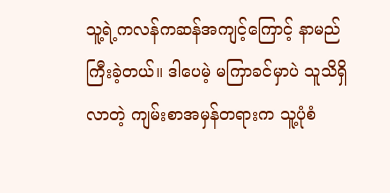သူ့ရဲ့ကလန်ကဆန်အကျင့်ကြောင့် နာမည်ကြီးခဲ့တယ်။ ဒါပေမဲ့ မကြာခင်မှာပဲ သူသိရှိလာတဲ့ ကျမ်းစာအမှန်တရားက သူ့ပုံစံ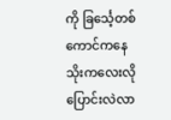ကို ခြင်္သေ့တစ်ကောင်ကနေ သိုးကလေးလိုပြောင်းလဲလာ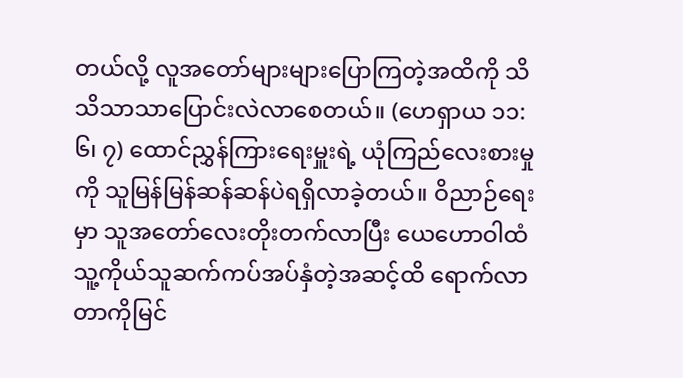တယ်လို့ လူအတော်များများပြောကြတဲ့အထိကို သိသိသာသာပြောင်းလဲလာစေတယ်။ (ဟေရှာယ ၁၁:၆၊ ၇) ထောင်ညွှန်ကြားရေးမှူးရဲ့ ယုံကြည်လေးစားမှုကို သူမြန်မြန်ဆန်ဆန်ပဲရရှိလာခဲ့တယ်။ ဝိညာဉ်ရေးမှာ သူအတော်လေးတိုးတက်လာပြီး ယေဟောဝါထံ သူ့ကိုယ်သူဆက်ကပ်အပ်နှံတဲ့အဆင့်ထိ ရောက်လာတာကိုမြင်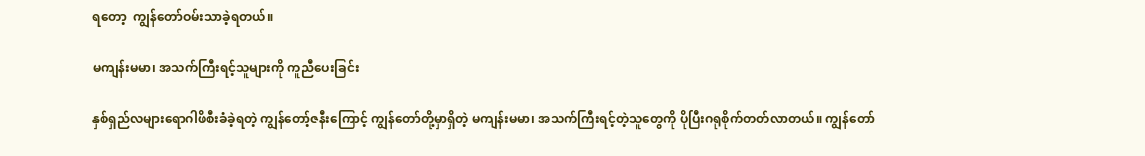ရတော့  ကျွန်တော်ဝမ်းသာခဲ့ရတယ်။

မကျန်းမမာ၊ အသက်ကြီးရင့်သူများကို ကူညီပေးခြင်း

နှစ်ရှည်လများရောဂါဖိစီးခံခဲ့ရတဲ့ ကျွန်တော့်ဇနီးကြောင့် ကျွန်တော်တို့မှာရှိတဲ့ မကျန်းမမာ၊ အသက်ကြီးရင့်တဲ့သူတွေကို ပိုပြီးဂရုစိုက်တတ်လာတယ်။ ကျွန်တော်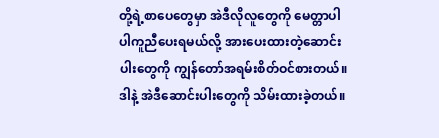တို့ရဲ့စာပေတွေမှာ အဲဒီလိုလူတွေကို မေတ္တာပါပါကူညီပေးရမယ်လို့ အားပေးထားတဲ့ဆောင်းပါးတွေကို ကျွန်တော်အရမ်းစိတ်ဝင်စားတယ်။ ဒါနဲ့ အဲဒီဆောင်းပါးတွေကို သိမ်းထားခဲ့တယ်။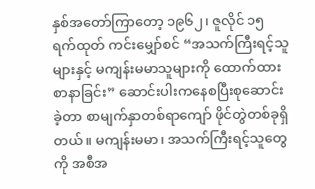နှစ်အတော်ကြာတော့ ၁၉၆၂၊ ဇူလိုင် ၁၅ ရက်ထုတ် ကင်းမျှော်စင် “အသက်ကြီးရင့်သူများနှင့် မကျန်းမမာသူများကို ထောက်ထားစာနာခြင်း” ဆောင်းပါးကနေစပြီးစုဆောင်းခဲ့တာ စာမျက်နှာတစ်ရာကျော် ဖိုင်တွဲတစ်ခုရှိတယ်။ မကျန်းမမာ၊ အသက်ကြီးရင့်သူတွေကို အစီအ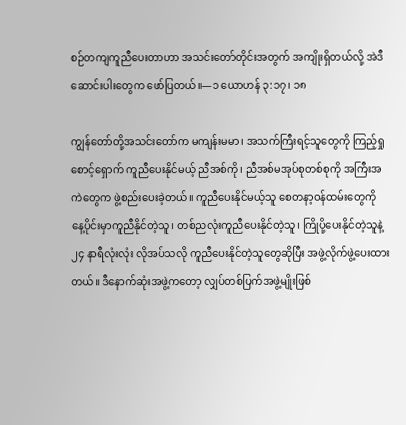စဉ်တကျကူညီပေးတာဟာ အသင်းတော်တိုင်းအတွက် အကျိုးရှိတယ်လို့ အဲဒီဆောင်းပါးတွေက ဖော်ပြတယ်။—၁ ယောဟန် ၃:၁၇၊ ၁၈

ကျွန်တော်တို့အသင်းတော်က မကျန်းမမာ၊ အသက်ကြီးရင့်သူတွေကို ကြည့်ရှုစောင့်ရှောက် ကူညီပေးနိုင်မယ့် ညီအစ်ကို၊ ညီအစ်မအုပ်စုတစ်စုကို အကြီးအကဲတွေက ဖွဲ့စည်းပေးခဲ့တယ်။ ကူညီပေးနိုင်မယ့်သူ စေတနာ့ဝန်ထမ်းတွေကို နေ့ပိုင်းမှာကူညီနိုင်တဲ့သူ၊ တစ်ညလုံးကူညီပေးနိုင်တဲ့သူ၊ ကြိုပို့ပေးနိုင်တဲ့သူနဲ့ ၂၄ နာရီလုံးလုံး လိုအပ်သလို ကူညီပေးနိုင်တဲ့သူတွေဆိုပြီး အဖွဲ့လိုက်ဖွဲ့ပေးထားတယ်။ ဒီနောက်ဆုံးအဖွဲ့ကတော့ လျှပ်တစ်ပြက်အဖွဲ့မျိုးဖြစ်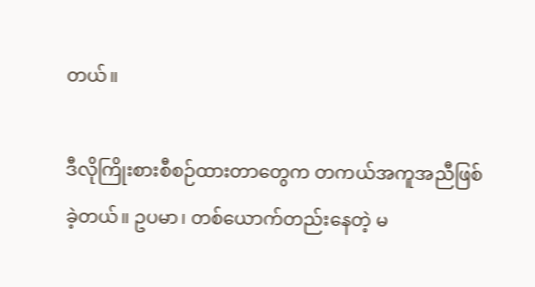တယ်။

ဒီလိုကြိုးစားစီစဉ်ထားတာတွေက တကယ်အကူအညီဖြစ်ခဲ့တယ်။ ဥပမာ၊ တစ်ယောက်တည်းနေတဲ့ မ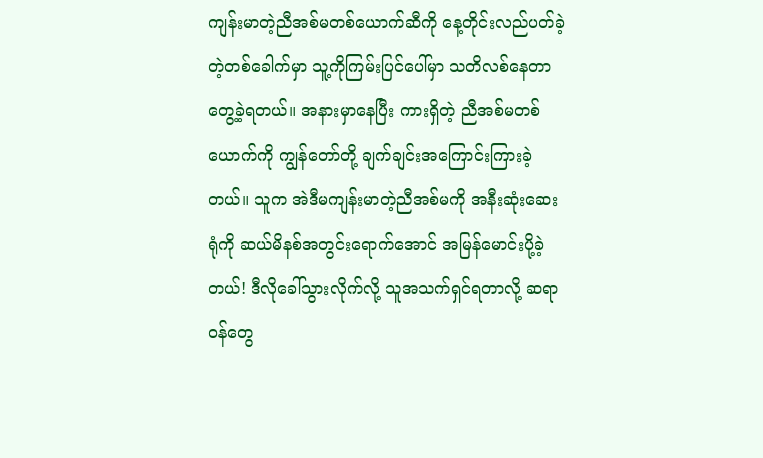ကျန်းမာတဲ့ညီအစ်မတစ်ယောက်ဆီကို နေ့တိုင်းလည်ပတ်ခဲ့တဲ့တစ်ခေါက်မှာ သူ့ကိုကြမ်းပြင်ပေါ်မှာ သတိလစ်နေတာ တွေ့ခဲ့ရတယ်။ အနားမှာနေပြီး ကားရှိတဲ့ ညီအစ်မတစ်ယောက်ကို ကျွန်တော်တို့ ချက်ချင်းအကြောင်းကြားခဲ့တယ်။ သူက အဲဒီမကျန်းမာတဲ့ညီအစ်မကို အနီးဆုံးဆေးရုံကို ဆယ်မိနစ်အတွင်းရောက်အောင် အမြန်မောင်းပို့ခဲ့တယ်! ဒီလိုခေါ်သွားလိုက်လို့ သူအသက်ရှင်ရတာလို့ ဆရာဝန်တွေ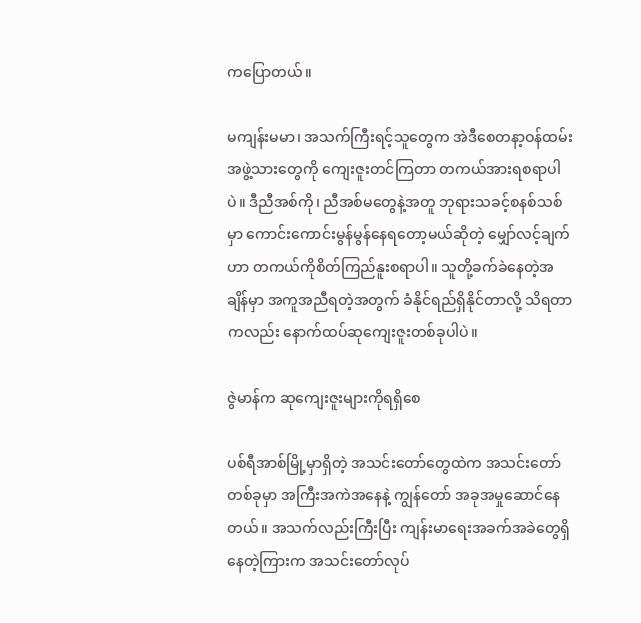ကပြောတယ်။

မကျန်းမမာ၊ အသက်ကြီးရင့်သူတွေက အဲဒီစေတနာ့ဝန်ထမ်းအဖွဲ့သားတွေကို ကျေးဇူးတင်ကြတာ တကယ်အားရစရာပါပဲ။ ဒီညီအစ်ကို၊ ညီအစ်မတွေနဲ့အတူ ဘုရားသခင့်စနစ်သစ်မှာ ကောင်းကောင်းမွန်မွန်နေရတော့မယ်ဆိုတဲ့ မျှော်လင့်ချက်ဟာ တကယ်ကိုစိတ်ကြည်နူးစရာပါ။ သူတို့ခက်ခဲနေတဲ့အချိန်မှာ အကူအညီရတဲ့အတွက် ခံနိုင်ရည်ရှိနိုင်တာလို့ သိရတာကလည်း နောက်ထပ်ဆုကျေးဇူးတစ်ခုပါပဲ။

ဇွဲမာန်က ဆုကျေးဇူးများကိုရရှိစေ

ပစ်ရီအာစ်မြို့မှာရှိတဲ့ အသင်းတော်တွေထဲက အသင်းတော်တစ်ခုမှာ အကြီးအကဲအနေနဲ့ ကျွန်တော် အခုအမှုဆောင်နေတယ်။ အသက်လည်းကြီးပြီး ကျန်းမာရေးအခက်အခဲတွေရှိနေတဲ့ကြားက အသင်းတော်လုပ်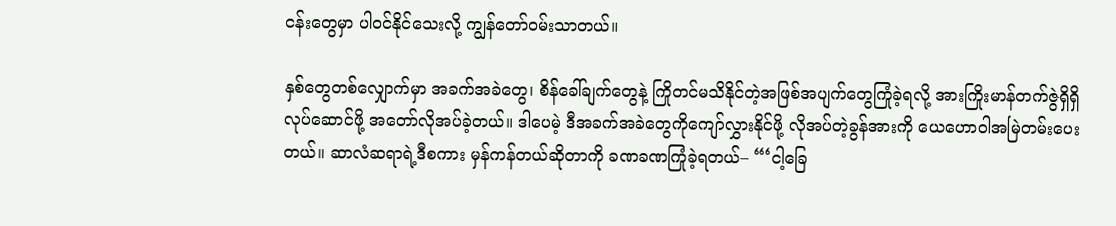ငန်းတွေမှာ ပါဝင်နိုင်သေးလို့ ကျွန်တော်ဝမ်းသာတယ်။

နှစ်တွေတစ်လျှောက်မှာ အခက်အခဲတွေ၊ စိန်ခေါ်ချက်တွေနဲ့ ကြိုတင်မသိနိုင်တဲ့အဖြစ်အပျက်တွေကြုံခဲ့ရလို့ အားကြိုးမာန်တက်ဇွဲရှိရှိလုပ်ဆောင်ဖို့ အတော်လိုအပ်ခဲ့တယ်။ ဒါပေမဲ့ ဒီအခက်အခဲတွေကိုကျော်လွှားနိုင်ဖို့ လိုအပ်တဲ့ခွန်အားကို ယေဟောဝါအမြဲတမ်းပေးတယ်။ ဆာလံဆရာရဲ့ဒီစကား မှန်ကန်တယ်ဆိုတာကို ခဏခဏကြုံခဲ့ရတယ်– “‘ငါ့ခြေ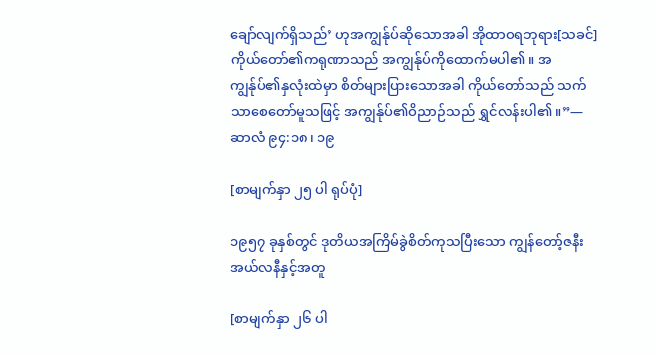ချော်လျက်ရှိသည်’ ဟုအကျွန်ုပ်ဆိုသောအခါ အိုထာဝရဘုရား[သခင်] ကိုယ်တော်၏ကရုဏာသည် အကျွန်ုပ်ကိုထောက်မပါ၏။ အကျွန်ုပ်၏နှလုံးထဲမှာ စိတ်များပြားသောအခါ ကိုယ်တော်သည် သက်သာစေတော်မူသဖြင့် အကျွန်ုပ်၏ဝိညာဉ်သည် ရွှင်လန်းပါ၏။”—ဆာလံ ၉၄:၁၈၊ ၁၉

[စာမျက်နှာ ၂၅ ပါ ရုပ်ပုံ]

၁၉၅၇ ခုနှစ်တွင် ဒုတိယအကြိမ်ခွဲစိတ်ကုသပြီးသော ကျွန်တော့်ဇနီးအယ်လနီနှင့်အတူ

[စာမျက်နှာ ၂၆ ပါ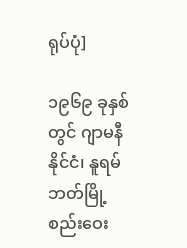ရုပ်ပုံ]

၁၉၆၉ ခုနှစ်တွင် ဂျာမနီနိုင်ငံ၊ နူရမ်ဘတ်မြို့ စည်းဝေး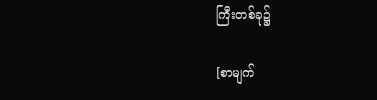ကြီးတစ်ခု၌

[စာမျက်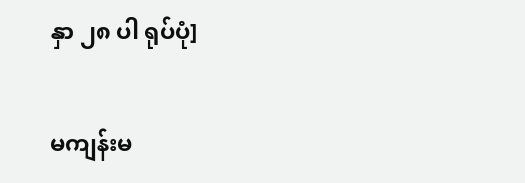နှာ ၂၈ ပါ ရုပ်ပုံ]

မကျန်းမ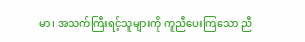မာ၊ အသက်ကြီးရင့်သူများကို ကူညီပေးကြသော ညီ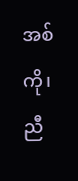အစ်ကို၊ ညီ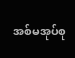အစ်မအုပ်စု